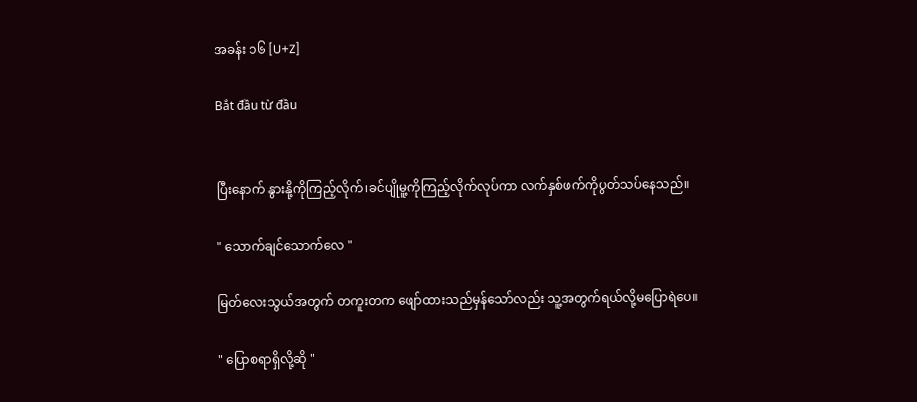အခန်း ၁၆ [U+Z]

Bắt đầu từ đầu


ပြီးနောက် နွားနို့ကိုကြည့်လိုက်၊ခင်ပျိုမူ့ကိုကြည့်လိုက်လုပ်ကာ လက်နှစ်ဖက်ကိုပွတ်သပ်နေသည်။

" သောက်ချင်သောက်လေ "

မြတ်လေးသွယ်အတွက် တကူးတက ဖျော်ထားသည်မှန်သော်လည်း သူ့အတွက်ရယ်လို့မပြောရဲပေ။

" ပြောစရာရှိလို့ဆို "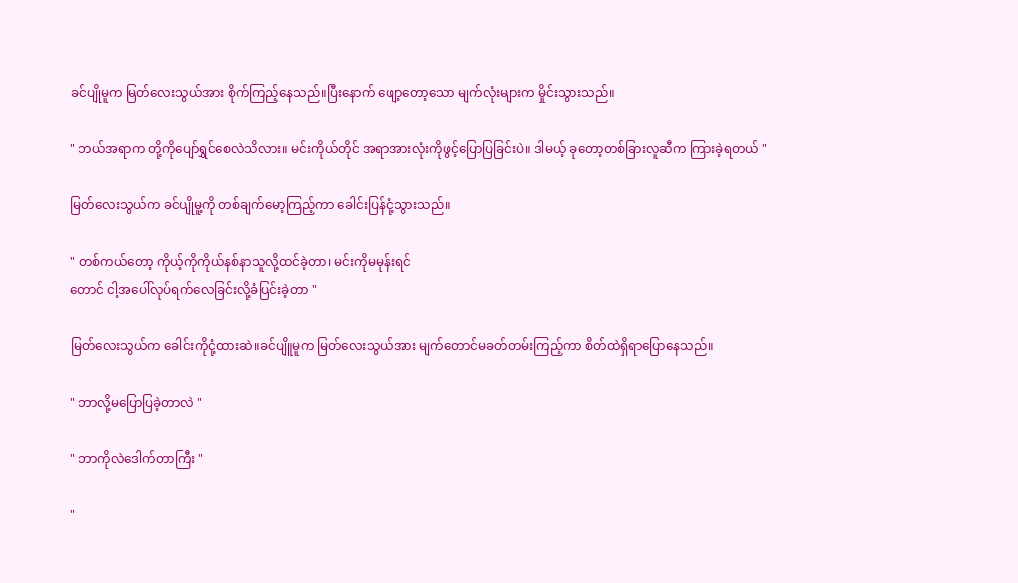ခင်ပျိုမူက မြတ်လေးသွယ်အား စိုက်ကြည့်နေသည်။ပြီးနောက် ဖျော့တော့သော မျက်လုံးများက မှိုင်းသွားသည်။

" ဘယ်အရာက တို့ကိုပျော်ရွှင်စေလဲသိလား။ မင်းကိုယ်တိုင် အရာအားလုံးကိုဖွင့်ပြောပြခြင်းပဲ။ ဒါမယ့် ခုတော့တစ်ခြားလူဆီက ကြားခဲ့ရတယ် "

မြတ်လေးသွယ်က ခင်ပျိုမူ့ကို တစ်ချက်မော့ကြည့်ကာ ခေါင်းပြန်ငုံ့သွားသည်။

" တစ်ကယ်တော့ ကိုယ့်ကိုကိုယ်နစ်နာသူလို့ထင်ခဲ့တာ၊ မင်းကိုမမုန်းရင်
တောင် ငါ့အပေါ်လုပ်ရက်လေခြင်းလို့ခံပြင်းခဲ့တာ "

မြတ်လေးသွယ်က ခေါင်းကိုငုံ့ထားဆဲ။ခင်ပျိူမူက မြတ်လေးသွယ်အား မျက်တောင်မခတ်တမ်းကြည့်ကာ စိတ်ထဲရှိရာပြောနေသည်။

" ဘာလို့မပြောပြခဲ့တာလဲ "

" ဘာကိုလဲဒေါက်တာကြီး "

"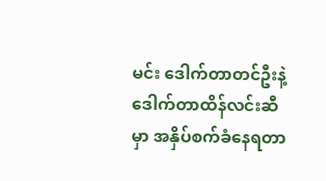မင်း ဒေါက်တာတင်ဦးနဲ့ဒေါက်တာထိန်လင်းဆီမှာ အနှိပ်စက်‌ခံနေရတာ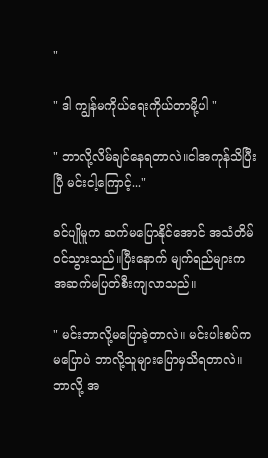"

" ဒါ ကျွန်မကိုယ်ရေးကိုယ်တာမို့ပါ "

" ဘာလို့လိမ်ချင်နေရတာလဲ။ငါအကုန်သိပြီးပြီ မင်းငါ့ကြောင့်..."

ခင်ပျိုမူက ဆက်မပြောနိုင်အောင် အသံတိမ်ဝင်သွားသည်။ပြီးနောက် မျက်ရည်များက အဆက်မပြတ်စီးကျလာသည်။

" မင်းဘာလို့မပြောခဲ့တာလဲ။ မင်းပါးစပ်ကမပြောပဲ ဘာလို့သူများပြောမှသိရတာလဲ။ ဘာလို့ အ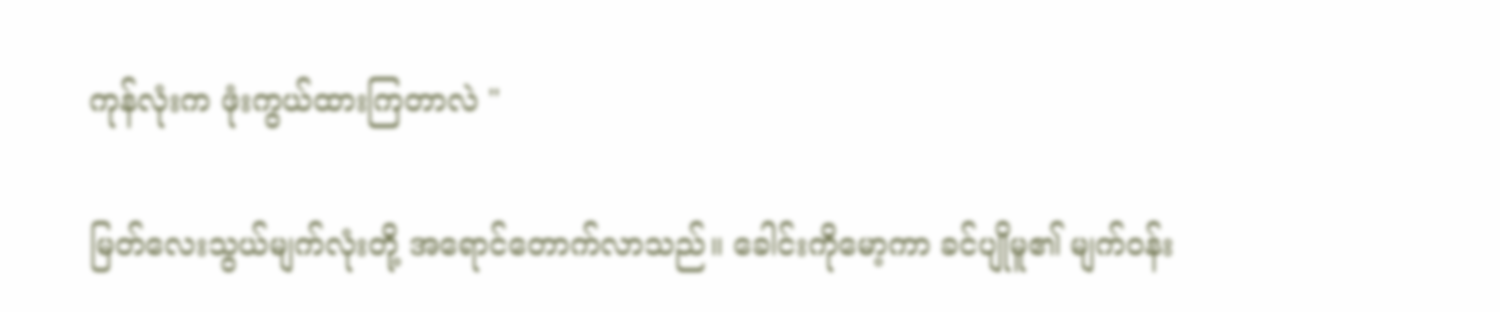ကုန်လုံးက ဖုံးကွယ်ထားကြတာလဲ "

မြတ်လေးသွယ်မျက်လုံးတို့ အရောင်တောက်လာသည်။ ခေါင်းကိုမော့ကာ ခင်ပျိုမူ၏ မျက်ဝန်း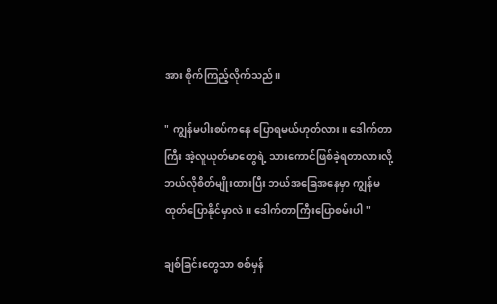အား စိုက်ကြည့်လိုက်သည်။

" ကျွန်မပါးစပ်ကနေ ပြောရမယ်ဟုတ်လား။ ဒေါက်တာကြီး အဲ့လူယုတ်မာတွေရဲ့ သားကောင်ဖြစ်ခဲ့ရတာလားလို့ ဘယ်လိုစိတ်မျိုးထားပြီး ဘယ်အခြေအနေမှာ ကျွန်မထုတ်ပြောနိုင်မှာလဲ။ ဒေါက်တာကြီးပြောစမ်းပါ "

ချစ်ခြင်းတွေသာ စစ်မှန်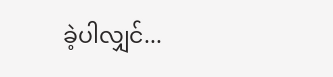ခဲ့ပါလျှင်...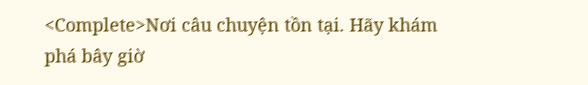<Complete>Nơi câu chuyện tồn tại. Hãy khám phá bây giờ